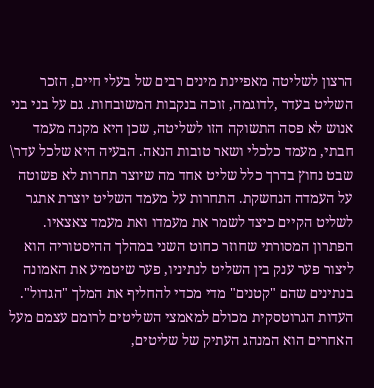הרצון לשליטה מאפיינת מינים רבים של בעלי חיים, הזכר השליט בעדר ,לדוגמה, זוכה בנקבות המשובחות. גם על בני בני אנוש לא פסה התשוקה הזו לשליטה, שכן היא מקנה מעמד חבתי, מעמד כלכלי ושאר טובות הנאה. הבעיה היא שלכל עדר\ שבט נחוץ בדרך כלל שליט אחד מה שיוצר תחרות לא פשוטה על העמדה הנחשקת. התחרות על מעמד השליט יוצרת אתגר לשליט הקיים כיצד לשמר את מעמדו ואת מעמד צאצאיו. הפתרון המסורתי שחוזר כחוט השני במהלך ההיסטוריה הוא ליצור פער ענק בין השליט לנתיניו, פער שיטמיע את האמונה בנתינים שהם "קטנים" מדי מכדי להחליף את המלך "הגדול".
העדות הגרוטסקית מכולם למאמצי השליטים לרומם עצמם מעל האחרים הוא המנהג העתיק של שליטים,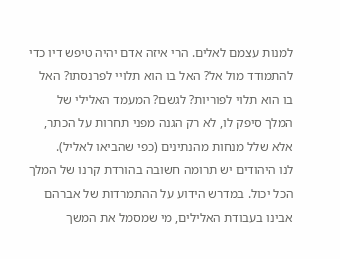למנות עצמם לאלים. הרי איזה אדם יהיה טיפש דיו כדי להתמודד מול אל? האל בו הוא תלויי לפרנסתו? האל בו הוא תלוי לפוריות? לגשם? המעמד האלילי של המלך סיפק לו, לא רק הגנה מפני תחרות על הכתר, אלא שלל מנחות מהנתינים (כפי שהביאו לאליל).
לנו היהודים יש תרומה חשובה בהורדת קרנו של המלך הכל יכול. במדרש הידוע על ההתמרדות של אברהם אבינו בעבודת האלילים, מי שמסמל את המשך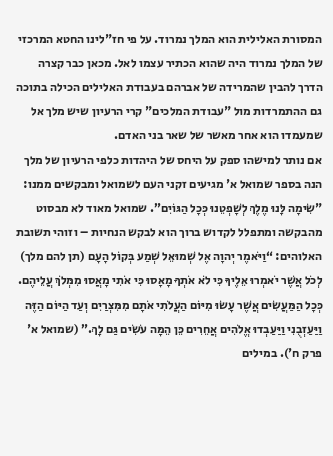המסורת האלילית הוא המלך נמרוד. על פי חז"לינו החטא המרכזי של המלך נמרוד היה שהוא הכתיר עצמו לאל. מכאן כבר קצרה הדרך להבין שהמרידה של אברהם בעבודת האלילים הכילה בתוכה גם ההתמרדות מול "עבודת המלכים" קרי הרעיון שיש מלך אל שמעמדו הוא אחר מאשר של שאר בני האדם.
אם נותר למישהו ספק על היחס של היהדות כלפי הרעיון של מלך הנה בספר שמואל א' מגיעים זקני העם לשמואל ומבקשים ממנו: "שִׂימָה לָּנוּ מֶלֶךְ לְשָׁפְטֵנוּ כְּכָל הַגּוֹיִם”. שמואל מאוד לא מבסוט מהבקשה ומתפלל לקדוש ברוך הוא לבקש הנחיות – וזוהי תשובת האלוהים: “וַיֹּאמֶר יְהוָה אֶל שְׁמוּאֵל שְׁמַע בְּקוֹל הָעָם (תן להם מלך) לְכֹל אֲשֶׁר יֹאמְרוּ אֵלֶיךָ כִּי לֹא אֹתְךָ מָאָסוּ כִּי אֹתִי מָאֲסוּ מִמְּלֹךְ עֲלֵיהֶם. כְּכָל הַמַּעֲשִׂים אֲשֶׁר עָשׂוּ מִיּוֹם הַעֲלֹתִי אֹתָם מִמִּצְרַיִם וְעַד הַיּוֹם הַזֶּה וַיַּעַזְבֻנִי וַיַּעַבְדוּ אֱלֹהִים אֲחֵרִים כֵּן הֵמָּה עֹשִׂים גַּם לָךְ.” (שמואל א' פרק ח'). במילים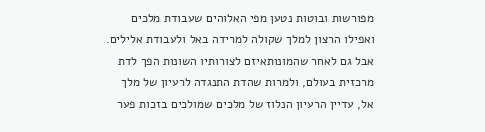מפורשות ובוטות נטען מפי האלוהים שעבודת מלכים ואפילו הרצון למלך שקולה למרידה באל ולעבודת אלילים.
אבל גם לאחר שהמונותאיזם לצורותיו השונות הפך לדת מרכזית בעולם, ולמרות שהדת התנגדה לרעיון של מלך אל, עדיין הרעיון הנלוז של מלכים שמולכים בזכות פער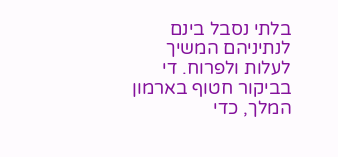בלתי נסבל בינם לנתיניהם המשיך לעלות ולפרוח. די בביקור חטוף בארמון המלך, כדי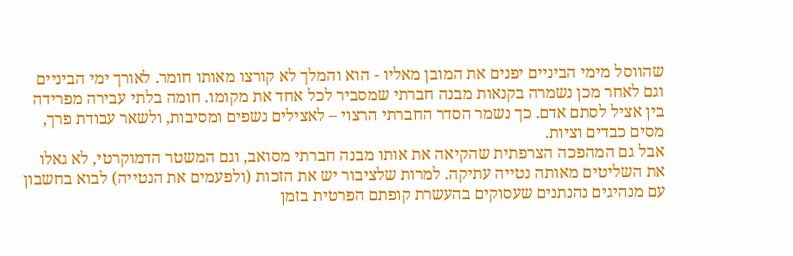שהווסל מימי הביניים יפנים את המובן מאליו - הוא והמלך לא קורצו מאותו חומר. לאורך ימי הביניים וגם לאחר מכן נשמרה בקנאות מבנה חברתי שמסביר לכל אחד את מקומו. חומה בלתי עבירה מפרידה בין אציל לסתם אדם. כך נשמר הסדר החברתי הרצוי – לאצילים נשפים ומסיבות, ולשאר עבודת פרך, מסים כבדים וציות.
אבל גם המהפכה הצרפתית שהקיאה את אותו מבנה חברתי מסואב, וגם המשטר הדמוקרטי, לא גאלו את השליטים מאותה נטייה עתיקה. למרות שלציבור יש את הזכות (ולפעמים את הנטייה) לבוא בחשבון עם מנהיגים נהנתנים שעסוקים בהעשרת קופתם הפרטית בזמן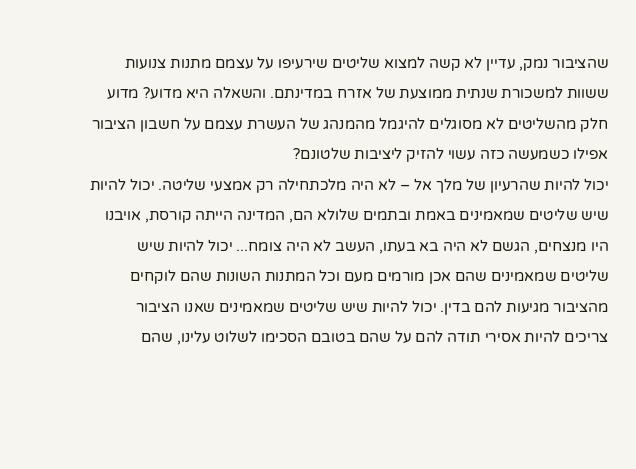שהציבור נמק, עדיין לא קשה למצוא שליטים שירעיפו על עצמם מתנות צנועות ששוות למשכורת שנתית ממוצעת של אזרח במדינתם. והשאלה היא מדוע? מדוע חלק מהשליטים לא מסוגלים להיגמל מהמנהג של העשרת עצמם על חשבון הציבור אפילו כשמעשה כזה עשוי להזיק ליציבות שלטונם?
יכול להיות שהרעיון של מלך אל – לא היה מלכתחילה רק אמצעי שליטה. יכול להיות שיש שליטים שמאמינים באמת ובתמים שלולא הם, המדינה הייתה קורסת, אויבנו היו מנצחים, הגשם לא היה בא בעתו, העשב לא היה צומח... יכול להיות שיש שליטים שמאמינים שהם אכן מורמים מעם וכל המתנות השונות שהם לוקחים מהציבור מגיעות להם בדין. יכול להיות שיש שליטים שמאמינים שאנו הציבור צריכים להיות אסירי תודה להם על שהם בטובם הסכימו לשלוט עלינו, שהם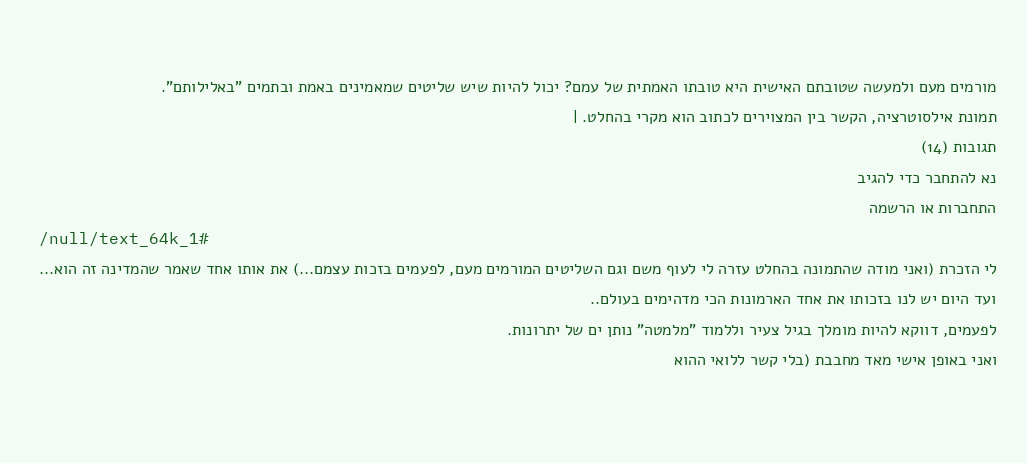מורמים מעם ולמעשה שטובתם האישית היא טובתו האמתית של עמם? יכול להיות שיש שליטים שמאמינים באמת ובתמים "באלילותם".
תמונת אילסוטרציה, הקשר בין המצוירים לכתוב הוא מקרי בהחלט. |
תגובות (14)
נא להתחבר כדי להגיב
התחברות או הרשמה
/null/text_64k_1#
לי הזכרת (ואני מודה שהתמונה בהחלט עזרה לי לעוף משם וגם השליטים המורמים מעם, לפעמים בזכות עצמם...) את אותו אחד שאמר שהמדינה זה הוא... ועד היום יש לנו בזכותו את אחד הארמונות הכי מדהימים בעולם..
לפעמים, דווקא להיות מומלך בגיל צעיר וללמוד "מלמטה" נותן ים של יתרונות.
ואני באופן אישי מאד מחבבת (בלי קשר ללואי ההוא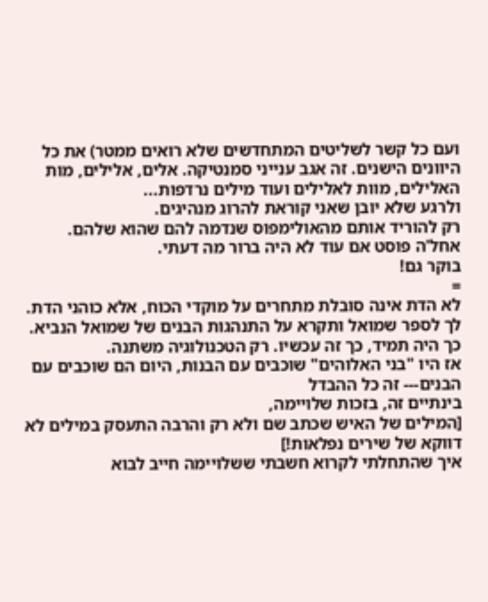ועם כל קשר לשליטים המתחדשים שלא רואים ממטר) את כל היוונים הישנים. זה אגב ענייני סמנטיקה. אלים, אלילים, מות האלילים, מוות לאלילים ועוד מילים נרדפות...
ולרגע שלא יובן שאני קוראת להרוג מנהיגים.
רק להוריד אותם מהאולימפוס שנדמה להם שהוא שלהם.
אחל'ה פוסט אם עוד לא היה ברור מה דעתי.
בוקר גם!
=
לא הדת אינה סובלת מתחרים על מוקדי הכוח, אלא כוהני הדת.
לך לספר שמואל ותקרא על התנהגות הבנים של שמואל הנביא.
כך היה תמיד, כך זה עכשיו. רק הטכנולוגיה משתנה.
אז היו "בני האלוהים" שוכבים עם הבנות, היום הם שוכבים עם הבנים--- זה כל ההבדל
בינתיים זה, בזכות שלויימה,
[המילים של האיש שכתב שם ולא רק והרבה התעסק במילים לא דווקא של שירים נפלאות!]
איך שהתחלתי לקרוא חשבתי ששלויימה חייב לבוא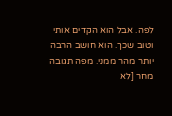לפה. אבל הוא הקדים אותי וטוב שכך. הוא חושב הרבה יותר מהר ממני. מפה תגובה מחר [לא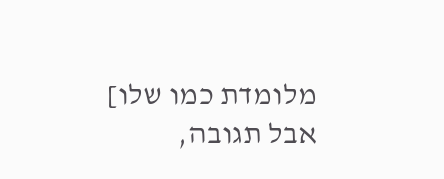מלומדת כמו שלו] אבל תגובה,